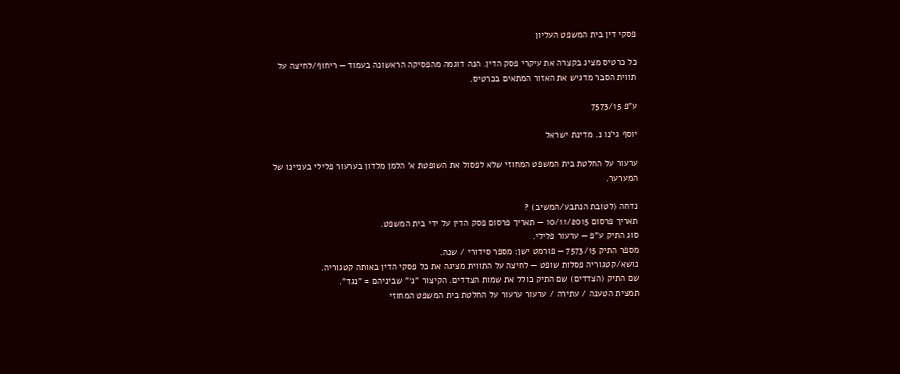פסקי דין בית המשפט העליון

כל כרטיס מציג בקצרה את עיקרי פסק הדין. הנה דוגמה מהפסיקה הראשונה בעמוד — ריחוף/לחיצה על תווית הסבר מדגיש את האזור המתאים בכרטיס.

ע"פ 7573/15

יוסף גי'נו נ. מדינת ישראל

ערעור על החלטת בית המשפט המחוזי שלא לפסול את השופטת א' הלמן מלדון בערעור פלילי בעניינו של המערער.

נדחה (לטובת הנתבע/המשיב) ?
תאריך פרסום 10/11/2015 — תאריך פרסום פסק הדין על ידי בית המשפט.
סוג התיק ע"פ — ערעור פלילי.
מספר התיק 7573/15 — פורמט ישן: מספר סידורי / שנה.
נושא/קטגוריה פסלות שופט — לחיצה על התווית מציגה את כל פסקי הדין באותה קטגוריה.
שם התיק (הצדדים) שם התיק כולל את שמות הצדדים. הקיצור "נ׳" שביניהם = "נגד".
תמצית הטענה / עתירה / ערעור ערעור על החלטת בית המשפט המחוזי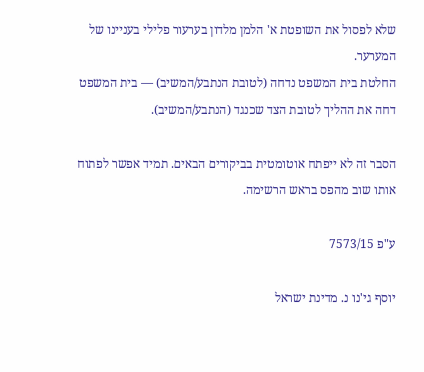שלא לפסול את השופטת א' הלמן מלדון בערעור פלילי בעניינו של המערער.
החלטת בית המשפט נדחה (לטובת הנתבע/המשיב) — בית המשפט דחה את ההליך לטובת הצד שכנגד (הנתבע/המשיב).

הסבר זה לא ייפתח אוטומטית בביקורים הבאים. תמיד אפשר לפתוח אותו שוב מהפס בראש הרשימה.

ע"פ 7573/15

יוסף גי'נו נ. מדינת ישראל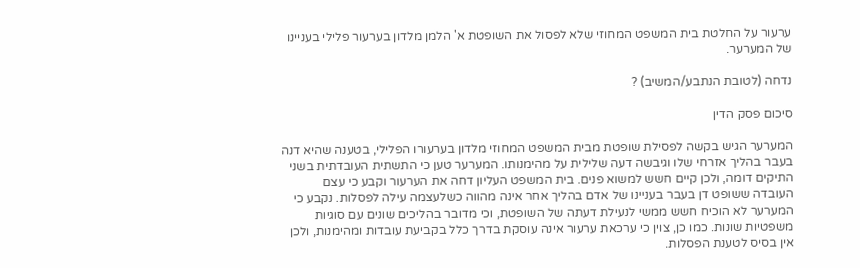ערעור על החלטת בית המשפט המחוזי שלא לפסול את השופטת א' הלמן מלדון בערעור פלילי בעניינו של המערער.

נדחה (לטובת הנתבע/המשיב) ?

סיכום פסק הדין

המערער הגיש בקשה לפסילת שופטת מבית המשפט המחוזי מלדון בערעורו הפלילי, בטענה שהיא דנה בעבר בהליך אזרחי שלו וגיבשה דעה שלילית על מהימנותו. המערער טען כי התשתית העובדתית בשני התיקים דומה, ולכן קיים חשש למשוא פנים. בית המשפט העליון דחה את הערעור וקבע כי עצם העובדה ששופט דן בעבר בעניינו של אדם בהליך אחר אינה מהווה כשלעצמה עילה לפסלות. נקבע כי המערער לא הוכיח חשש ממשי לנעילת דעתה של השופטת, וכי מדובר בהליכים שונים עם סוגיות משפטיות שונות. כמו כן, צוין כי ערכאת ערעור אינה עוסקת בדרך כלל בקביעת עובדות ומהימנות, ולכן אין בסיס לטענת הפסלות.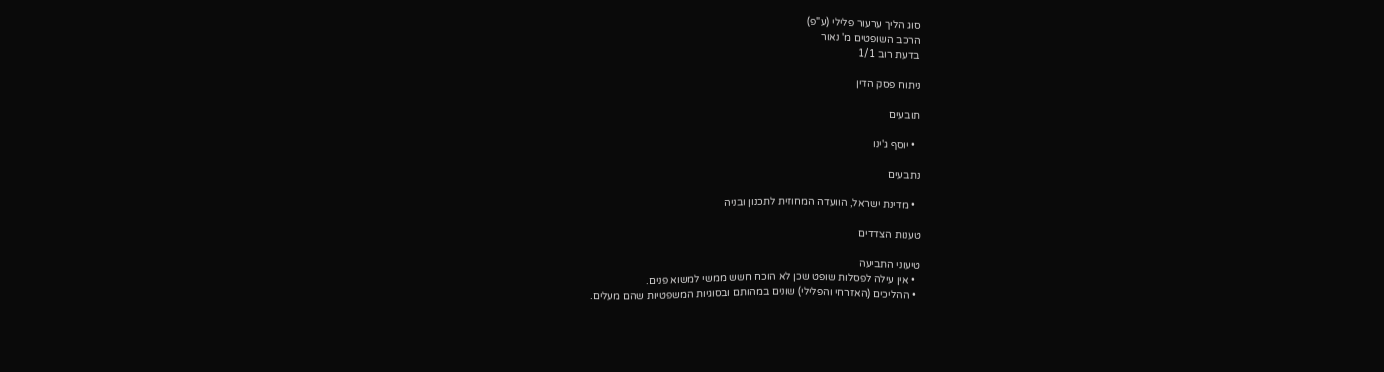סוג הליך ערעור פלילי (ע"פ)
הרכב השופטים מ' נאור
בדעת רוב 1/1

ניתוח פסק הדין

תובעים

  • יוסף ג'ינו

נתבעים

  • מדינת ישראל, הוועדה המחוזית לתכנון ובניה

טענות הצדדים

טיעוני התביעה
  • אין עילה לפסלות שופט שכן לא הוכח חשש ממשי למשוא פנים.
  • ההליכים (האזרחי והפלילי) שונים במהותם ובסוגיות המשפטיות שהם מעלים.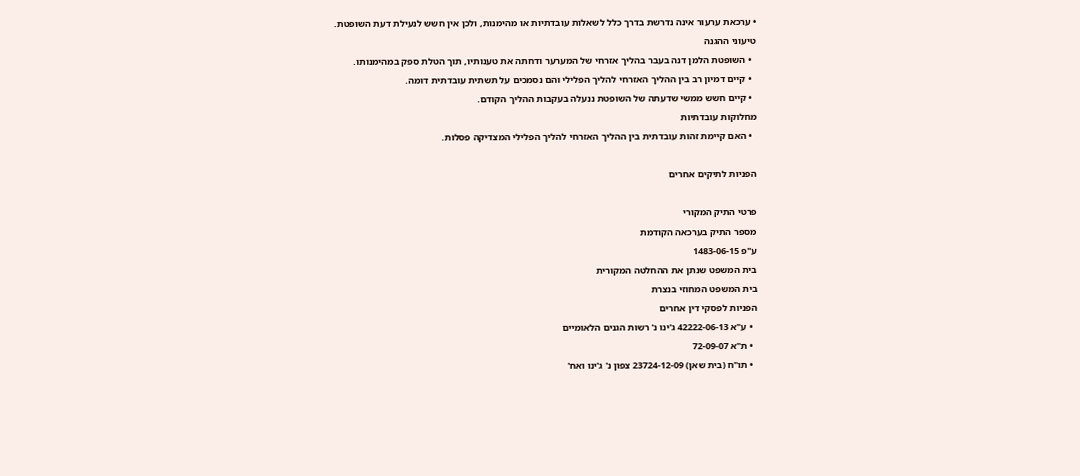• ערכאת ערעור אינה נדרשת בדרך כלל לשאלות עובדתיות או מהימנות, ולכן אין חשש לנעילת דעת השופטת.
טיעוני ההגנה
  • השופטת הלמן דנה בעבר בהליך אזרחי של המערער ודחתה את טענותיו, תוך הטלת ספק במהימנותו.
  • קיים דמיון רב בין ההליך האזרחי להליך הפלילי והם נסמכים על תשתית עובדתית דומה.
  • קיים חשש ממשי שדעתה של השופטת ננעלה בעקבות ההליך הקודם.
מחלוקות עובדתיות
  • האם קיימת זהות עובדתית בין ההליך האזרחי להליך הפלילי המצדיקה פסלות.

הפניות לתיקים אחרים

פרטי התיק המקורי
מספר התיק בערכאה הקודמת
ע"פ 1483-06-15
בית המשפט שנתן את ההחלטה המקורית
בית המשפט המחוזי בנצרת
הפניות לפסקי דין אחרים
  • ע"א 42222-06-13 ג'ינו נ' רשות הגנים הלאומיים
  • ת"א 72-09-07
  • תו"ח (בית שאן) 23724-12-09 צפון נ' ג'ינו ואח'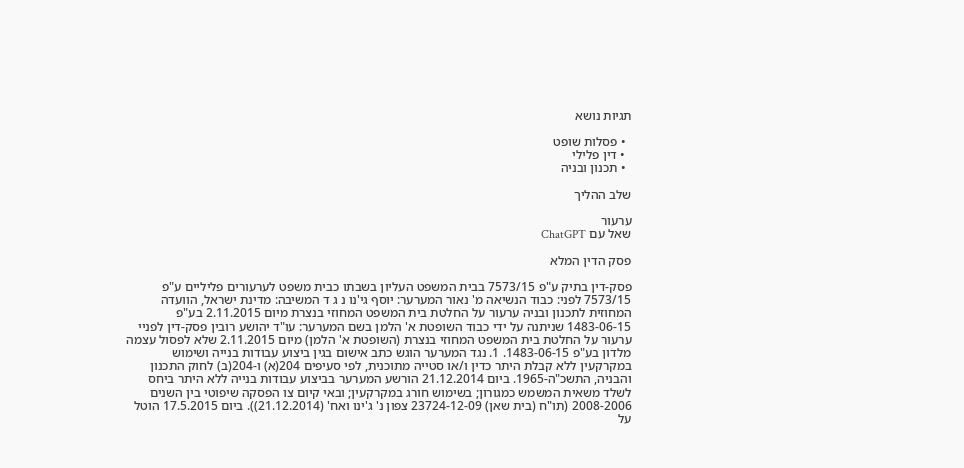תגיות נושא

  • פסלות שופט
  • דין פלילי
  • תכנון ובניה

שלב ההליך

ערעור
שאל עם ChatGPT

פסק הדין המלא

פסק-דין בתיק ע"פ 7573/15 בבית המשפט העליון בשבתו כבית משפט לערעורים פליליים ע"פ 7573/15 לפני: כבוד הנשיאה מ' נאור המערער: יוסף גי'נו נ ג ד המשיבה: מדינת ישראל, הוועדה המחוזית לתכנון ובניה ערעור על החלטת בית המשפט המחוזי בנצרת מיום 2.11.2015 בע"פ 1483-06-15 שניתנה על ידי כבוד השופטת א' הלמן בשם המערער: עו"ד יהושע רובין פסק-דין לפניי ערעור על החלטת בית המשפט המחוזי בנצרת (השופטת א' הלמן) מיום 2.11.2015 שלא לפסול עצמה מלדון בע"פ 1483-06-15. 1. נגד המערער הוגש כתב אישום בגין ביצוע עבודות בנייה ושימוש במקרקעין ללא קבלת היתר כדין ו/או סטייה מתוכנית, לפי סעיפים 204(א) ו-204(ב) לחוק התכנון והבניה, התשכ"ה-1965. ביום 21.12.2014 הורשע המערער בביצוע עבודות בנייה ללא היתר ביחס לשלד משאית המשמש כמגורון; בשימוש חורג במקרקעין; ובאי קיום צו הפסקה שיפוטי בין השנים 2008-2006 (תו"ח (בית שאן) 23724-12-09 צפון נ' ג'ינו ואח' (21.12.2014)). ביום 17.5.2015 הוטל על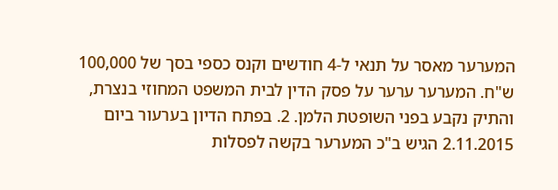המערער מאסר על תנאי ל-4 חודשים וקנס כספי בסך של 100,000 ש"ח. המערער ערער על פסק הדין לבית המשפט המחוזי בנצרת, והתיק נקבע בפני השופטת הלמן. 2. בפתח הדיון בערעור ביום 2.11.2015 הגיש ב"כ המערער בקשה לפסלות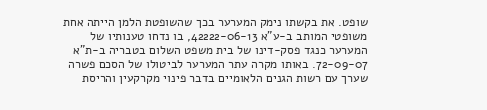שופט. את בקשתו נימק המערער בכך שהשופטת הלמן הייתה אחת משופטי המותב ב-ע"א 42222-06-13, בו נדחו טענותיו של המערער כנגד פסק-דינו של בית משפט השלום בטבריה ב-ת"א 72-09-07. באותו מקרה עתר המערער לביטולו של הסכם פשרה שערך עם רשות הגנים הלאומיים בדבר פינוי מקרקעין והריסת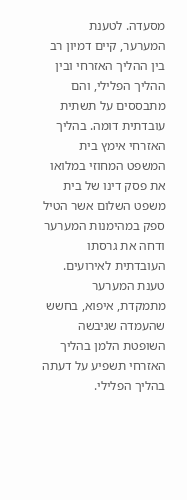מסעדה. לטענת המערער, קיים דמיון רב בין ההליך האזרחי ובין ההליך הפלילי, והם מתבססים על תשתית עובדתית דומה. בהליך האזרחי אימץ בית המשפט המחוזי במלואו את פסק דינו של בית משפט השלום אשר הטיל ספק במהימנות המערער ודחה את גרסתו העובדתית לאירועים. טענת המערער מתמקדת, איפוא, בחשש שהעמדה שגיבשה השופטת הלמן בהליך האזרחי תשפיע על דעתה בהליך הפלילי.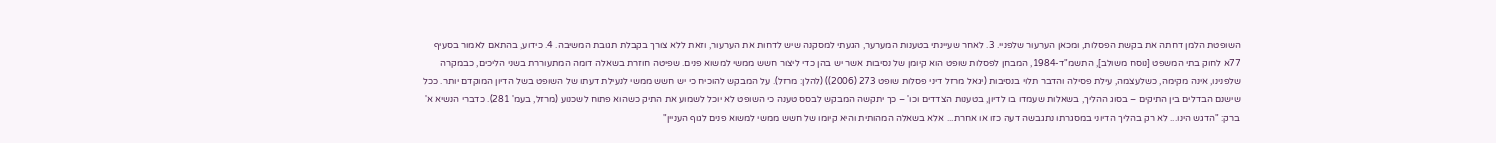השופטת הלמן דחתה את בקשת הפסלות, ומכאן הערעור שלפניי. 3. לאחר שעיינתי בטענות המערער, הגעתי למסקנה שיש לדחות את הערעור, וזאת ללא צורך בקבלת תגובת המשיבה. 4. כידוע, בהתאם לאמור בסעיף 77א לחוק בתי המשפט [נוסח משולב], התשמ"ד-1984, המבחן לפסלות שופט הוא קיומן של נסיבות אשר יש בהן כדי ליצור חשש ממשי למשוא פנים. שפיטה חוזרת בשאלה דומה המתעוררת בשני הליכים, כבמקרה שלפנינו, אינה מקימה, כשלעצמה, עילת פסילה והדבר תלוי בנסיבות (יגאל מרזל דיני פסלות שופט 273 (2006)) (להלן: מרזל). על המבקש להוכיח כי יש חשש ממשי לנעילת דעתו של השופט בשל הדיון המוקדם יותר. ככל שישנם הבדלים בין התיקים – בסוג ההליך, בשאלות שעמדו בו לדיון, בטענות הצדדים וכו' – כך יתקשה המבקש לבסס טענה כי השופט לא יוכל לשמוע את התיק כשהוא פתוח לשכנוע (מרזל, בעמ' 281). כדברי הנשיא א' ברק: "הדגש הינו... לא רק בהליך הדיוני במסגרתו נתגבשה דעה כזו או אחרת... אלא בשאלה המהותית והיא קיומו של חשש ממשי למשוא פנים לגוף העניין"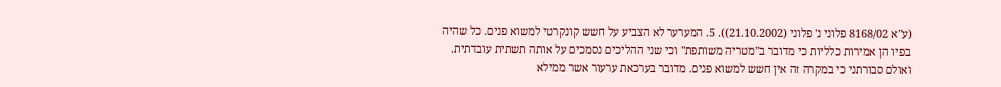(ע"א 8168/02 פלוני נ' פלוני (21.10.2002)). 5. המערער לא הצביע על חשש קונקרטי למשוא פנים. כל שהיה בפיו הן אמירות כלליות כי מדובר ב"מטריה משותפת" וכי שני ההליכים נסמכים על אותה תשתית עובדתית. ואולם סבורתני כי במקרה זה אין חשש למשוא פנים. מדובר בערכאת ערעור אשר ממילא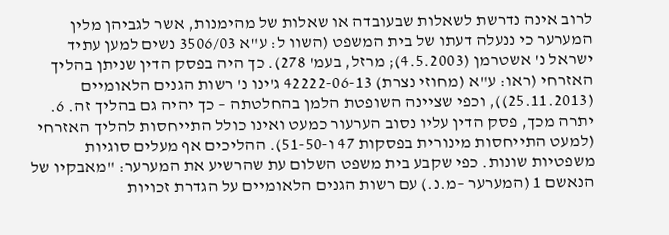לרוב אינה נדרשת לשאלות שבעובדה או שאלות של מהימנות, אשר לגביהן מלין המערער כי ננעלה דעתו של בית המשפט (השוו ל: ע"א 3506/03 נשים למען עתיד ישראל נ' אשטרמן (4.5.2003); מרזל, בעמ' 278). כך היה בפסק הדין שניתן בהליך האזרחי (ראו: ע"א (מחוזי נצרת) 42222-06-13 ג'ינו נ' רשות הגנים הלאומיים (25.11.2013)), וכפי שציינה השופטת הלמן בהחלטתה – כך יהיה גם בהליך זה. 6. יתרה מכך, פסק הדין עליו נסוב הערעור כמעט ואינו כולל התייחסות להליך האזרחי (למעט התייחסות מינורית בפסקות 47 ו-51-50). ההליכים אף מעלים סוגיות משפטיות שונות. כפי שקבע בית משפט השלום עת שהרשיע את המערער: "מאבקיו של הנאשם 1 (המערער –מ.נ.) עם רשות הגנים הלאומיים על הגדרת זכויות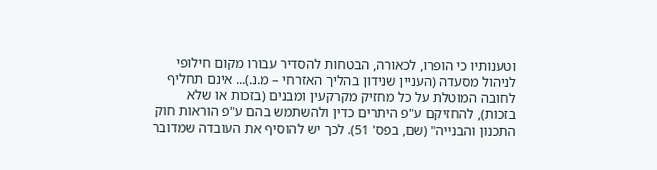וטענותיו כי הופרו, לכאורה, הבטחות להסדיר עבורו מקום חילופי לניהול מסעדה (העניין שנידון בהליך האזרחי – מ.נ.)... אינם תחליף לחובה המוטלת על כל מחזיק מקרקעין ומבנים (בזכות או שלא בזכות), להחזיקם ע"פ היתרים כדין ולהשתמש בהם ע"פ הוראות חוק התכנון והבנייה" (שם, בפס' 51). לכך יש להוסיף את העובדה שמדובר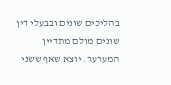בהליכים שונים ובבעלי דין שונים מולם מתדיין המערער. יוצא שאף ששני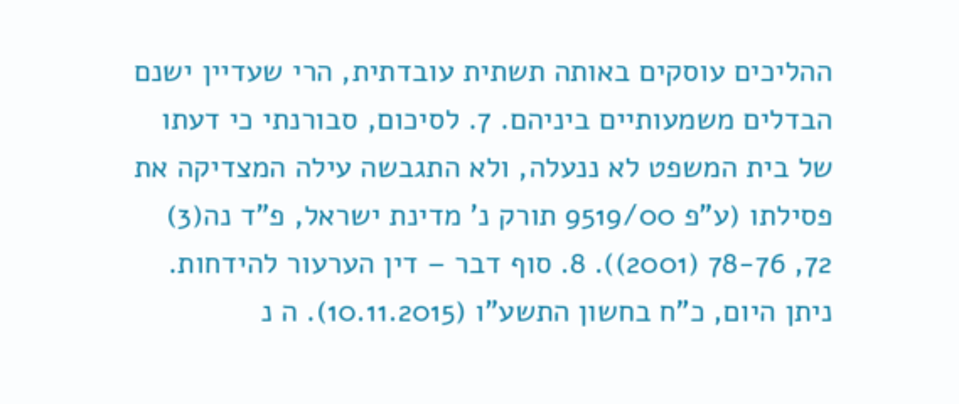ההליכים עוסקים באותה תשתית עובדתית, הרי שעדיין ישנם הבדלים משמעותיים ביניהם. 7. לסיכום, סבורנתי כי דעתו של בית המשפט לא ננעלה, ולא התגבשה עילה המצדיקה את פסילתו (ע"פ 9519/00 תורק נ' מדינת ישראל, פ"ד נה(3) 72, 78-76 (2001)). 8. סוף דבר – דין הערעור להידחות. ניתן היום, כ"ח בחשון התשע"ו (10.11.2015). ה נ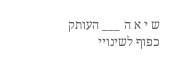ש י א ה ___ העותק כפוף לשינויי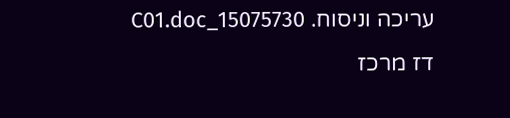עריכה וניסוח. 15075730_C01.doc דז מרכז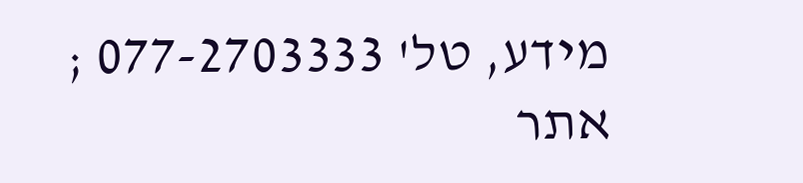מידע, טל' 077-2703333 ; אתר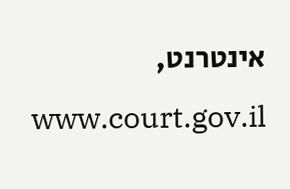אינטרנט, www.court.gov.il